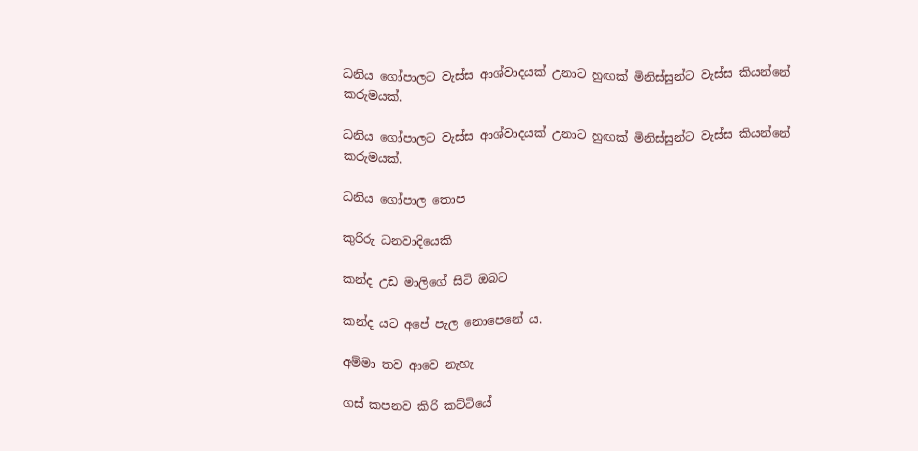ධනිය ගෝපාලට වැස්ස ආශ්වාදයක් උනාට හුඟක් මිනිස්සුන්ට වැස්ස කියන්නේ කරුමයක්.

ධනිය ගෝපාලට වැස්ස ආශ්වාදයක් උනාට හුඟක් මිනිස්සුන්ට වැස්ස කියන්නේ කරුමයක්.

ධනිය ගෝපාල තොප

කුරිරු ධනවාදියෙකි

කන්ද උඩ මාලිගේ සිටි ඔබට

කන්ද යට අපේ පැල නොපෙනේ ය.

අම්මා තව ආවෙ නැහැ

ගස් කපනව කිරි කට්ටියේ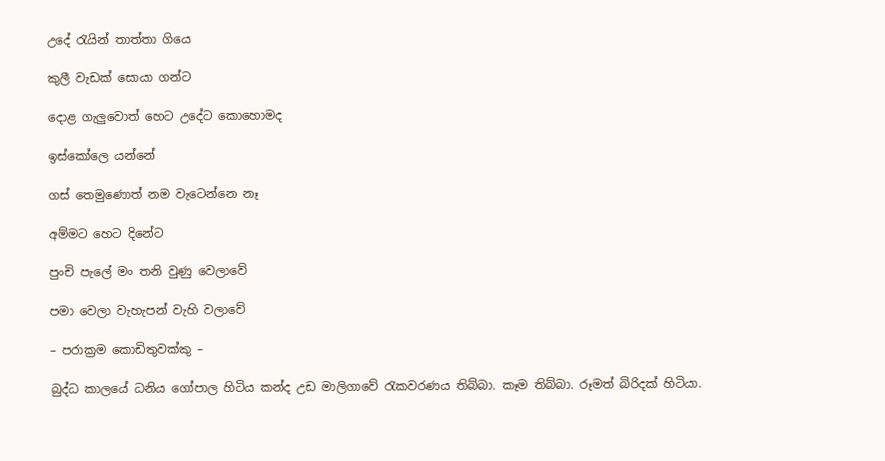උදේ රැයින් තාත්තා ගියෙ

කුලී වැඩක් සොයා ගන්ට

දොළ ගැලුවොත් හෙට උදේට කොහොමද

ඉස්කෝලෙ යන්නේ

ගස් තෙමුණොත් නම වැටෙන්නෙ නෑ

අම්මට හෙට දිනේට

පුංචි පැලේ මං තනි වුණු වෙලාවේ

පමා වෙලා වැහැපන් වැහි වලාවේ

– පරාක්‍රම කොඩිතුවක්කු –

බුද්ධ කාලයේ ධනිය ගෝපාල හිටිය කන්ද උඩ මාලිගාවේ රැකවරණය තිබ්බා. කෑම තිබ්බා. රූමත් බිරිදක් හිටියා.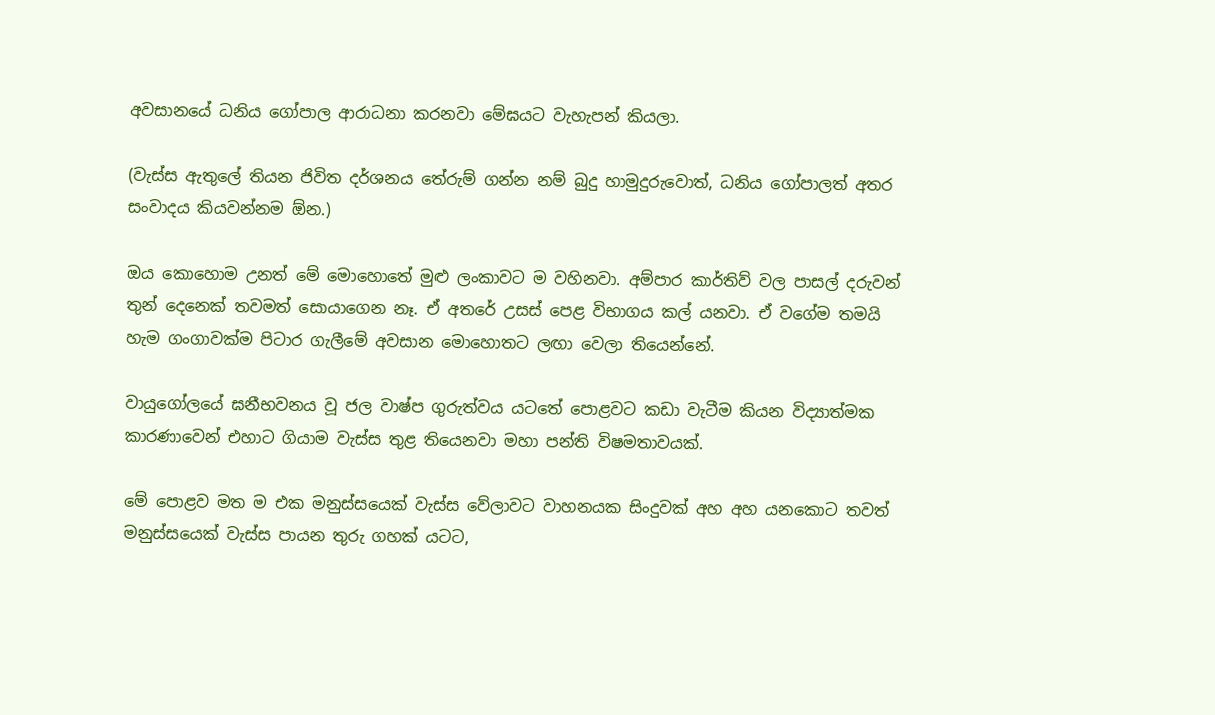අවසානයේ ධනිය ගෝපාල ආරාධනා කරනවා මේඝයට වැහැපන් කියලා.

(වැස්ස ඇතුලේ තියන ජිවිත දර්ශනය තේරුම් ගන්න නම් බුදු හාමුදුරුවොත්, ධනිය ගෝපාලත් අතර සංවාදය කියවන්නම ඕන.)

ඔය කොහොම උනත් මේ මොහොතේ මුළු ලංකාවට ම වහිනවා. අම්පාර කාර්තිව් වල පාසල් දරුවන් තුන් දෙනෙක් තවමත් සොයාගෙන නෑ. ඒ අතරේ උසස් පෙළ විභාගය කල් යනවා. ඒ වගේම තමයි හැම ගංගාවක්ම පිටාර ගැලීමේ අවසාන මොහොතට ලඟා වෙලා තියෙන්නේ.

වායුගෝලයේ ඝනීභවනය වූ ජල වාෂ්ප ගුරුත්වය යටතේ පොළවට කඩා වැටීම කියන විද්‍යාත්මක කාරණාවෙන් එහාට ගියාම වැස්ස තුළ තියෙනවා මහා පන්ති විෂමතාවයක්.

මේ පොළව මත ම එක මනුස්සයෙක් වැස්ස වේලාවට වාහනයක සිංදුවක් අහ අහ යනකොට තවත් මනුස්සයෙක් වැස්ස පායන තුරු ගහක් යටට,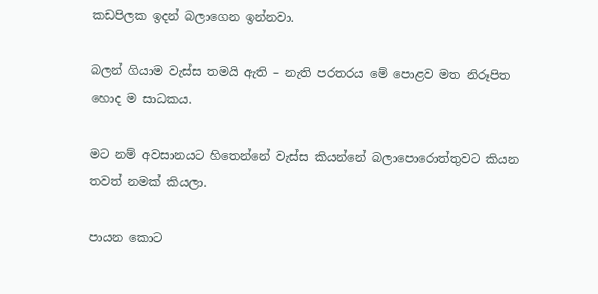කඩපිලක ඉදන් බලාගෙන ඉන්නවා.

බලන් ගියාම වැස්ස තමයි ඇති – නැති පරතරය මේ පොළව මත නිරූපිත හොද ම සාධකය.

මට නම් අවසානයට හිතෙන්නේ වැස්ස කියන්නේ බලාපොරොත්තුවට කියන තවත් නමක් කියලා.

පායන කොට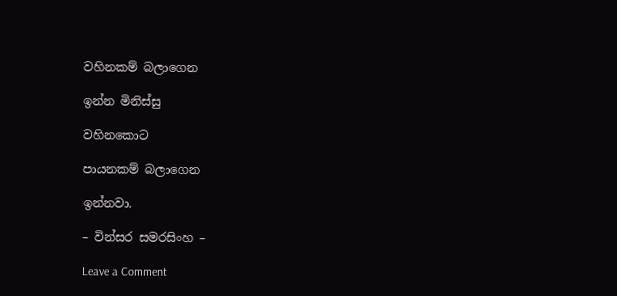වහිනකම් බලාගෙන

ඉන්න මිනිස්සු

වහිනකොට

පායනකම් බලාගෙන

ඉන්නවා.

– වින්සර සමරසිංහ –

Leave a Comment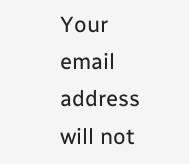Your email address will not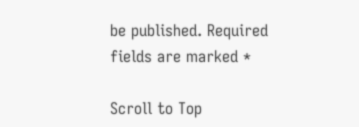be published. Required fields are marked *

Scroll to Top